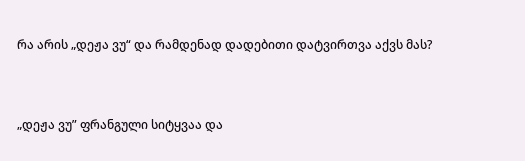რა არის „დეჟა ვუ“ და რამდენად დადებითი დატვირთვა აქვს მას?


„დეჟა ვუ” ფრანგული სიტყვაა და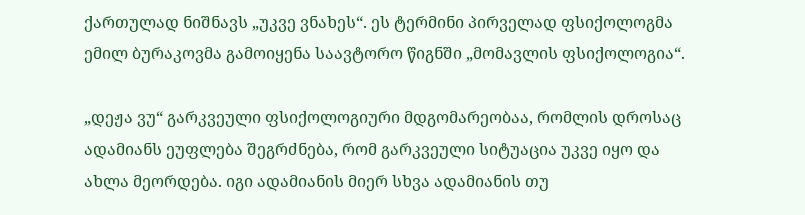ქართულად ნიშნავს „უკვე ვნახეს“. ეს ტერმინი პირველად ფსიქოლოგმა ემილ ბურაკოვმა გამოიყენა საავტორო წიგნში „მომავლის ფსიქოლოგია“.

„დეჟა ვუ“ გარკვეული ფსიქოლოგიური მდგომარეობაა, რომლის დროსაც ადამიანს ეუფლება შეგრძნება, რომ გარკვეული სიტუაცია უკვე იყო და ახლა მეორდება. იგი ადამიანის მიერ სხვა ადამიანის თუ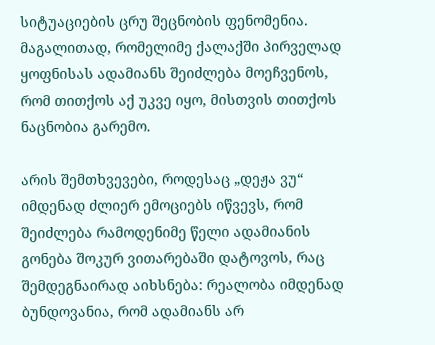სიტუაციების ცრუ შეცნობის ფენომენია. მაგალითად, რომელიმე ქალაქში პირველად ყოფნისას ადამიანს შეიძლება მოეჩვენოს, რომ თითქოს აქ უკვე იყო, მისთვის თითქოს ნაცნობია გარემო.

არის შემთხვევები, როდესაც „დეჟა ვუ“ იმდენად ძლიერ ემოციებს იწვევს, რომ შეიძლება რამოდენიმე წელი ადამიანის გონება შოკურ ვითარებაში დატოვოს, რაც შემდეგნაირად აიხსნება: რეალობა იმდენად ბუნდოვანია, რომ ადამიანს არ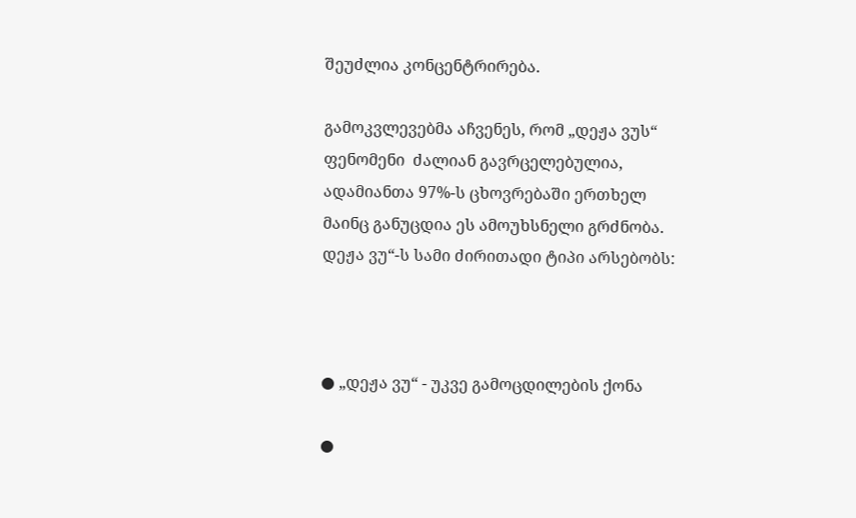შეუძლია კონცენტრირება.

გამოკვლევებმა აჩვენეს, რომ „დეჟა ვუს“ ფენომენი  ძალიან გავრცელებულია, ადამიანთა 97%-ს ცხოვრებაში ერთხელ მაინც განუცდია ეს ამოუხსნელი გრძნობა. დეჟა ვუ“-ს სამი ძირითადი ტიპი არსებობს:



● „დეჟა ვუ“ - უკვე გამოცდილების ქონა

●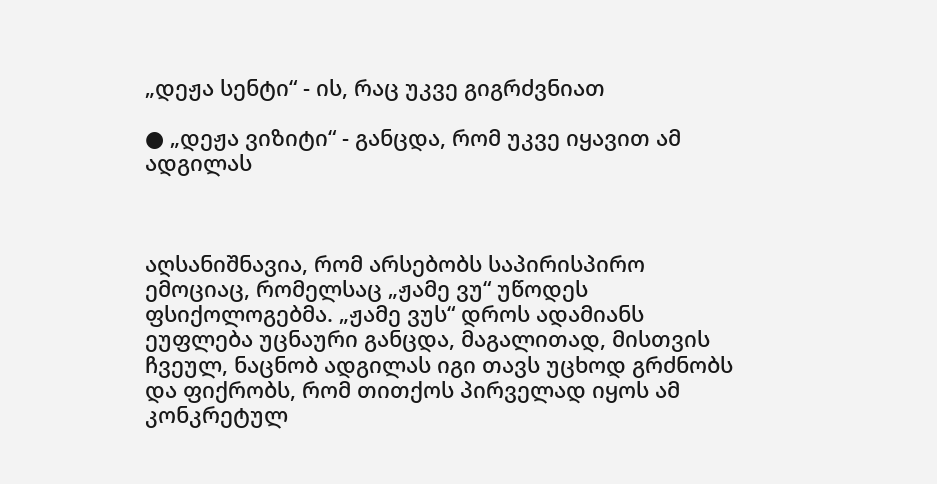„დეჟა სენტი“ - ის, რაც უკვე გიგრძვნიათ

● „დეჟა ვიზიტი“ - განცდა, რომ უკვე იყავით ამ ადგილას



აღსანიშნავია, რომ არსებობს საპირისპირო ემოციაც, რომელსაც „ჟამე ვუ“ უწოდეს ფსიქოლოგებმა. „ჟამე ვუს“ დროს ადამიანს ეუფლება უცნაური განცდა, მაგალითად, მისთვის ჩვეულ, ნაცნობ ადგილას იგი თავს უცხოდ გრძნობს და ფიქრობს, რომ თითქოს პირველად იყოს ამ კონკრეტულ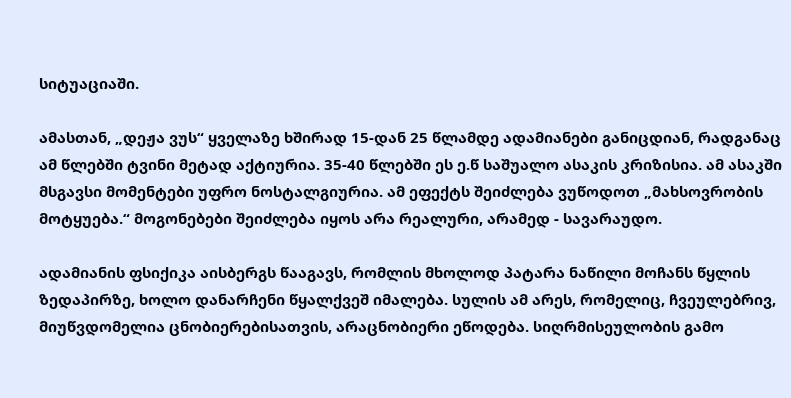სიტუაციაში.

ამასთან, „დეჟა ვუს“ ყველაზე ხშირად 15-დან 25 წლამდე ადამიანები განიცდიან, რადგანაც ამ წლებში ტვინი მეტად აქტიურია. 35-40 წლებში ეს ე.წ საშუალო ასაკის კრიზისია. ამ ასაკში მსგავსი მომენტები უფრო ნოსტალგიურია. ამ ეფექტს შეიძლება ვუწოდოთ „მახსოვრობის მოტყუება.“ მოგონებები შეიძლება იყოს არა რეალური, არამედ - სავარაუდო.

ადამიანის ფსიქიკა აისბერგს წააგავს, რომლის მხოლოდ პატარა ნაწილი მოჩანს წყლის ზედაპირზე, ხოლო დანარჩენი წყალქვეშ იმალება. სულის ამ არეს, რომელიც, ჩვეულებრივ, მიუწვდომელია ცნობიერებისათვის, არაცნობიერი ეწოდება. სიღრმისეულობის გამო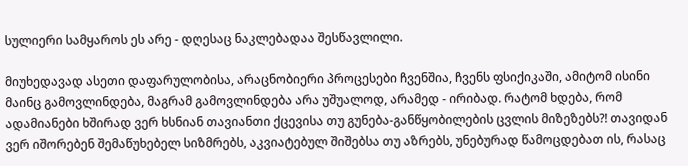სულიერი სამყაროს ეს არე - დღესაც ნაკლებადაა შესწავლილი.

მიუხედავად ასეთი დაფარულობისა, არაცნობიერი პროცესები ჩვენშია, ჩვენს ფსიქიკაში, ამიტომ ისინი მაინც გამოვლინდება, მაგრამ გამოვლინდება არა უშუალოდ, არამედ - ირიბად. რატომ ხდება, რომ ადამიანები ხშირად ვერ ხსნიან თავიანთი ქცევისა თუ გუნება-განწყობილების ცვლის მიზეზებს?! თავიდან ვერ იშორებენ შემაწუხებელ სიზმრებს, აკვიატებულ შიშებსა თუ აზრებს, უნებურად წამოცდებათ ის, რასაც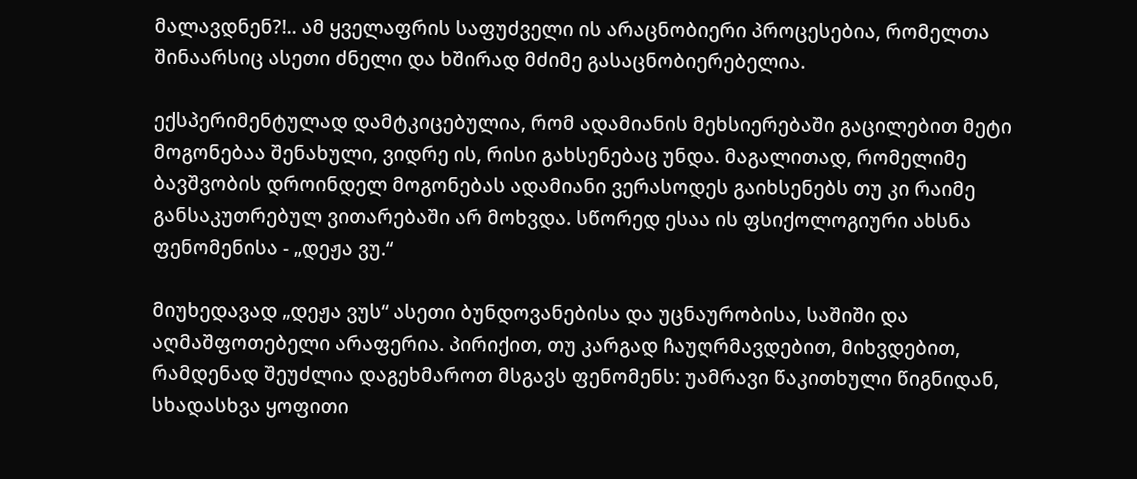მალავდნენ?!.. ამ ყველაფრის საფუძველი ის არაცნობიერი პროცესებია, რომელთა შინაარსიც ასეთი ძნელი და ხშირად მძიმე გასაცნობიერებელია.

ექსპერიმენტულად დამტკიცებულია, რომ ადამიანის მეხსიერებაში გაცილებით მეტი მოგონებაა შენახული, ვიდრე ის, რისი გახსენებაც უნდა. მაგალითად, რომელიმე ბავშვობის დროინდელ მოგონებას ადამიანი ვერასოდეს გაიხსენებს თუ კი რაიმე განსაკუთრებულ ვითარებაში არ მოხვდა. სწორედ ესაა ის ფსიქოლოგიური ახსნა ფენომენისა - „დეჟა ვუ.“

მიუხედავად „დეჟა ვუს“ ასეთი ბუნდოვანებისა და უცნაურობისა, საშიში და აღმაშფოთებელი არაფერია. პირიქით, თუ კარგად ჩაუღრმავდებით, მიხვდებით, რამდენად შეუძლია დაგეხმაროთ მსგავს ფენომენს: უამრავი წაკითხული წიგნიდან, სხადასხვა ყოფითი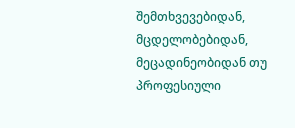შემთხვევებიდან, მცდელობებიდან, მეცადინეობიდან თუ პროფესიული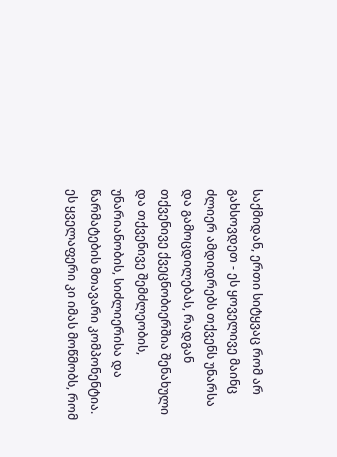საქმიდან, ერთი სიტყვაც რომ არ გახსოვდეთ - ეს ყოველივე მაინც ძლიერ ამდიდრებს თქვენს უნარსა და გამოცდილებას, რადგან თქვენივე ქვეცნობიერშია შენახული და თქვენივე შემძლეობის, უნარიანობის, სიძლიერისა და წარმატების მთავარი კომპონენტია. ეს ყველაფერი კი იმას მოწმობს, რომ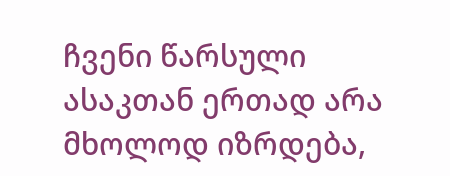ჩვენი წარსული ასაკთან ერთად არა მხოლოდ იზრდება,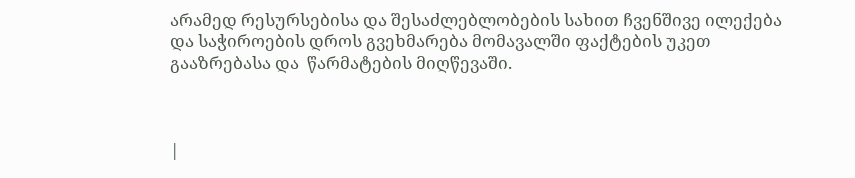არამედ რესურსებისა და შესაძლებლობების სახით ჩვენშივე ილექება და საჭიროების დროს გვეხმარება მომავალში ფაქტების უკეთ გააზრებასა და  წარმატების მიღწევაში.



|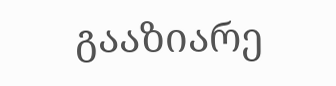გააზიარე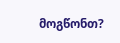მოგწონთ?